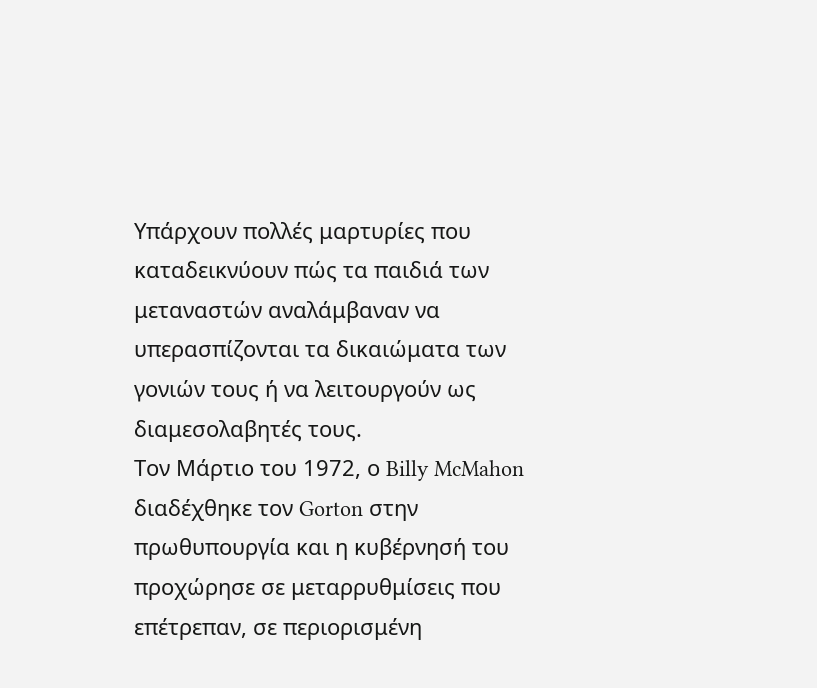Υπάρχουν πολλές μαρτυρίες που καταδεικνύουν πώς τα παιδιά των μεταναστών αναλάμβαναν να υπερασπίζονται τα δικαιώματα των γονιών τους ή να λειτουργούν ως διαμεσολαβητές τους.
Τον Μάρτιο του 1972, ο Billy McMahon διαδέχθηκε τον Gorton στην πρωθυπουργία και η κυβέρνησή του προχώρησε σε μεταρρυθμίσεις που επέτρεπαν, σε περιορισμένη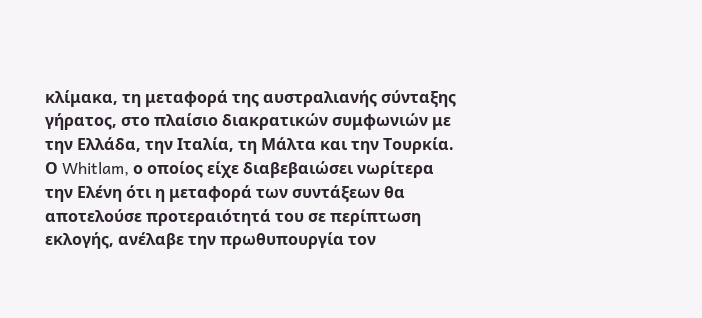κλίμακα, τη μεταφορά της αυστραλιανής σύνταξης γήρατος, στο πλαίσιο διακρατικών συμφωνιών με την Ελλάδα, την Ιταλία, τη Μάλτα και την Τουρκία.
Ο Whitlam, ο οποίος είχε διαβεβαιώσει νωρίτερα την Ελένη ότι η μεταφορά των συντάξεων θα αποτελούσε προτεραιότητά του σε περίπτωση εκλογής, ανέλαβε την πρωθυπουργία τον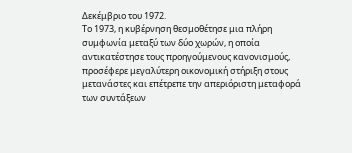Δεκέμβριο του 1972.
Το 1973, η κυβέρνηση θεσμοθέτησε μια πλήρη συμφωνία μεταξύ των δύο χωρών, η οποία αντικατέστησε τους προηγούμενους κανονισμούς, προσέφερε μεγαλύτερη οικονομική στήριξη στους μετανάστες και επέτρεπε την απεριόριστη μεταφορά των συντάξεων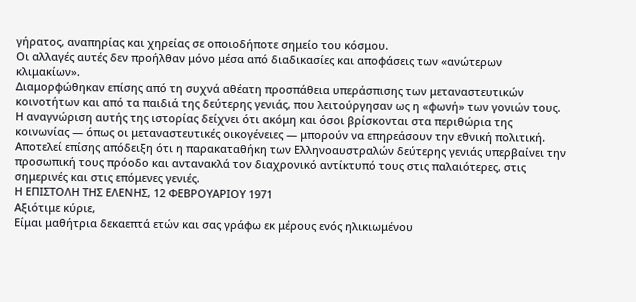γήρατος, αναπηρίας και χηρείας σε οποιοδήποτε σημείο του κόσμου.
Οι αλλαγές αυτές δεν προήλθαν μόνο μέσα από διαδικασίες και αποφάσεις των «ανώτερων κλιμακίων».
Διαμορφώθηκαν επίσης από τη συχνά αθέατη προσπάθεια υπεράσπισης των μεταναστευτικών κοινοτήτων και από τα παιδιά της δεύτερης γενιάς, που λειτούργησαν ως η «φωνή» των γονιών τους.
Η αναγνώριση αυτής της ιστορίας δείχνει ότι ακόμη και όσοι βρίσκονται στα περιθώρια της κοινωνίας — όπως οι μεταναστευτικές οικογένειες — μπορούν να επηρεάσουν την εθνική πολιτική.
Αποτελεί επίσης απόδειξη ότι η παρακαταθήκη των Ελληνοαυστραλών δεύτερης γενιάς υπερβαίνει την προσωπική τους πρόοδο και αντανακλά τον διαχρονικό αντίκτυπό τους στις παλαιότερες, στις σημερινές και στις επόμενες γενιές.
Η ΕΠΙΣΤΟΛH ΤΗΣ ΕΛEΝΗΣ, 12 ΦΕΒΡΟΥΑΡIΟΥ 1971
Αξιότιμε κύριε,
Είμαι μαθήτρια δεκαεπτά ετών και σας γράφω εκ μέρους ενός ηλικιωμένου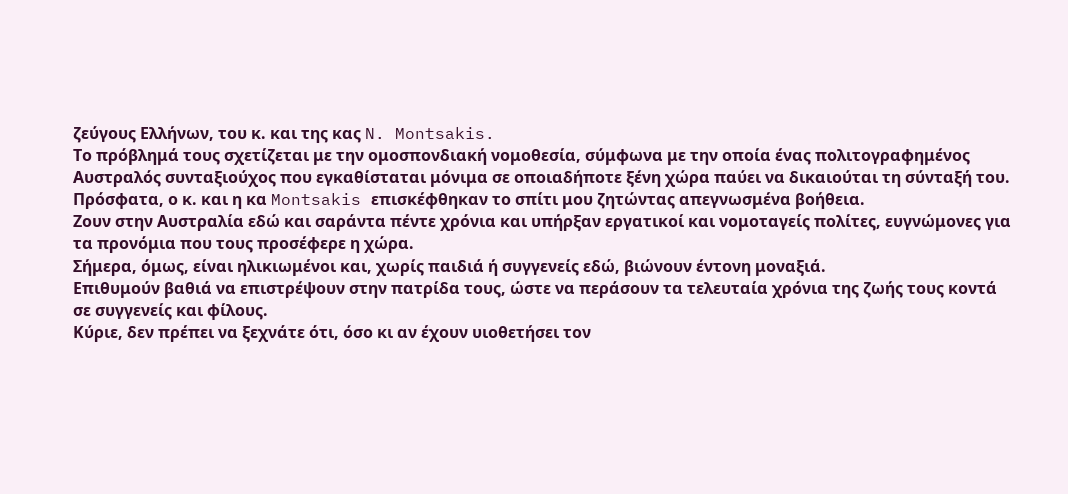ζεύγους Ελλήνων, του κ. και της κας N. Montsakis.
Το πρόβλημά τους σχετίζεται με την ομοσπονδιακή νομοθεσία, σύμφωνα με την οποία ένας πολιτογραφημένος Αυστραλός συνταξιούχος που εγκαθίσταται μόνιμα σε οποιαδήποτε ξένη χώρα παύει να δικαιούται τη σύνταξή του.
Πρόσφατα, ο κ. και η κα Montsakis επισκέφθηκαν το σπίτι μου ζητώντας απεγνωσμένα βοήθεια.
Ζουν στην Αυστραλία εδώ και σαράντα πέντε χρόνια και υπήρξαν εργατικοί και νομοταγείς πολίτες, ευγνώμονες για τα προνόμια που τους προσέφερε η χώρα.
Σήμερα, όμως, είναι ηλικιωμένοι και, χωρίς παιδιά ή συγγενείς εδώ, βιώνουν έντονη μοναξιά.
Επιθυμούν βαθιά να επιστρέψουν στην πατρίδα τους, ώστε να περάσουν τα τελευταία χρόνια της ζωής τους κοντά σε συγγενείς και φίλους.
Κύριε, δεν πρέπει να ξεχνάτε ότι, όσο κι αν έχουν υιοθετήσει τον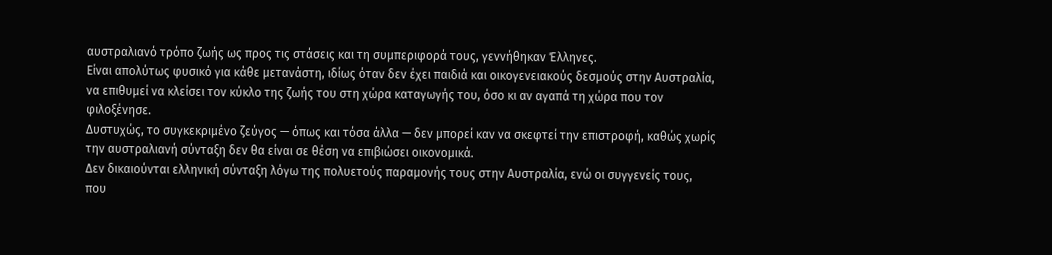αυστραλιανό τρόπο ζωής ως προς τις στάσεις και τη συμπεριφορά τους, γεννήθηκαν Έλληνες.
Είναι απολύτως φυσικό για κάθε μετανάστη, ιδίως όταν δεν έχει παιδιά και οικογενειακούς δεσμούς στην Αυστραλία, να επιθυμεί να κλείσει τον κύκλο της ζωής του στη χώρα καταγωγής του, όσο κι αν αγαπά τη χώρα που τον φιλοξένησε.
Δυστυχώς, το συγκεκριμένο ζεύγος — όπως και τόσα άλλα — δεν μπορεί καν να σκεφτεί την επιστροφή, καθώς χωρίς την αυστραλιανή σύνταξη δεν θα είναι σε θέση να επιβιώσει οικονομικά.
Δεν δικαιούνται ελληνική σύνταξη λόγω της πολυετούς παραμονής τους στην Αυστραλία, ενώ οι συγγενείς τους, που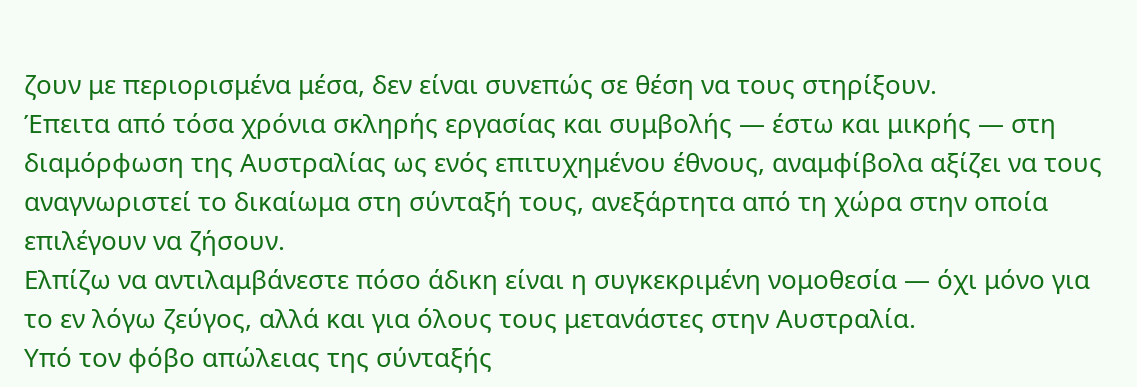ζουν με περιορισμένα μέσα, δεν είναι συνεπώς σε θέση να τους στηρίξουν.
Έπειτα από τόσα χρόνια σκληρής εργασίας και συμβολής — έστω και μικρής — στη διαμόρφωση της Αυστραλίας ως ενός επιτυχημένου έθνους, αναμφίβολα αξίζει να τους αναγνωριστεί το δικαίωμα στη σύνταξή τους, ανεξάρτητα από τη χώρα στην οποία επιλέγουν να ζήσουν.
Ελπίζω να αντιλαμβάνεστε πόσο άδικη είναι η συγκεκριμένη νομοθεσία — όχι μόνο για το εν λόγω ζεύγος, αλλά και για όλους τους μετανάστες στην Αυστραλία.
Υπό τον φόβο απώλειας της σύνταξής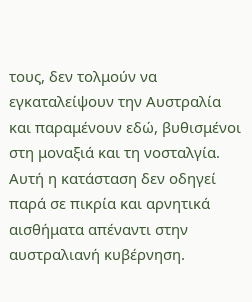τους, δεν τολμούν να εγκαταλείψουν την Αυστραλία και παραμένουν εδώ, βυθισμένοι στη μοναξιά και τη νοσταλγία.
Αυτή η κατάσταση δεν οδηγεί παρά σε πικρία και αρνητικά αισθήματα απέναντι στην αυστραλιανή κυβέρνηση.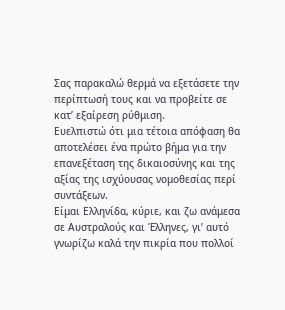Σας παρακαλώ θερμά να εξετάσετε την περίπτωσή τους και να προβείτε σε κατ’ εξαίρεση ρύθμιση.
Ευελπιστώ ότι μια τέτοια απόφαση θα αποτελέσει ένα πρώτο βήμα για την επανεξέταση της δικαιοσύνης και της αξίας της ισχύουσας νομοθεσίας περί συντάξεων.
Είμαι Ελληνίδα, κύριε, και ζω ανάμεσα σε Αυστραλούς και Έλληνες, γι’ αυτό γνωρίζω καλά την πικρία που πολλοί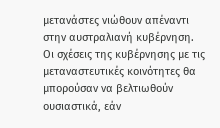μετανάστες νιώθουν απέναντι στην αυστραλιανή κυβέρνηση.
Οι σχέσεις της κυβέρνησης με τις μεταναστευτικές κοινότητες θα μπορούσαν να βελτιωθούν ουσιαστικά, εάν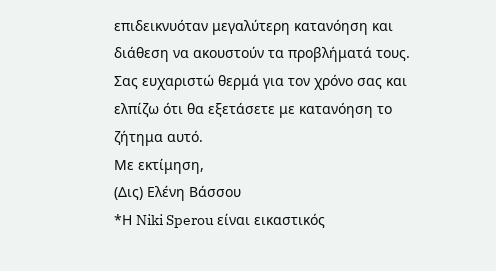επιδεικνυόταν μεγαλύτερη κατανόηση και διάθεση να ακουστούν τα προβλήματά τους.
Σας ευχαριστώ θερμά για τον χρόνο σας και ελπίζω ότι θα εξετάσετε με κατανόηση το ζήτημα αυτό.
Με εκτίμηση,
(Δις) Ελένη Βάσσου
*Η Niki Sperou είναι εικαστικός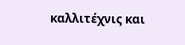καλλιτέχνις και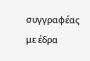συγγραφέας με έδρα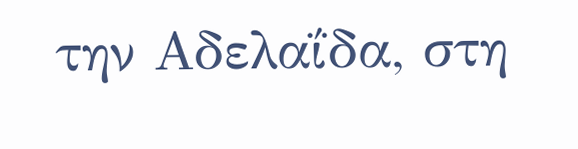την Αδελαΐδα, στη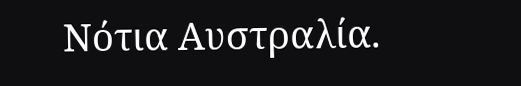Νότια Αυστραλία.